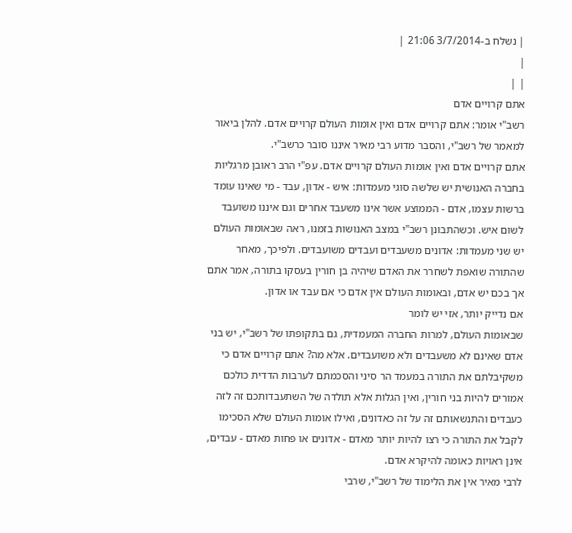| נשלח ב-3/7/2014 21:06 |
|
| |
אתם קרויים אדם
רשב"י אומר: אתם קרויים אדם ואין אומות העולם קרויים אדם. להלן ביאור למאמר של רשב"י, והסבר מדוע רבי מאיר איננו סובר כרשב"י.
אתם קרויים אדם ואין אומות העולם קרויים אדם. עפ"י הרב ראובן מרגליות בחברה האנושית יש שלשה סוגי מעמדות: איש - אדון, עבד - מי שאינו עומד ברשות עצמו, אדם - הממוצע אשר אינו משעבד אחרים וגם איננו משועבד לשום איש. וכשהתבונן רשב"י במצב האנושות בזמנו, ראה שבאומות העולם יש שני מעמדות: אדונים משעבדים ועבדים משועבדים. ולפיכך, מאחר שהתורה שואפת לשחרר את האדם שיהיה בן חורין בעסקו בתורה, אמר אתם אך בכם יש אדם, ובאומות העולם אין אדם כי אם עבד או אדון.
אם נדייק יותר, אזי יש לומר
שבאומות העולם, למרות החברה המעמדית, גם בתקופתו של רשב"י, יש בני אדם שאינם לא משעבדים ולא משועבדים. אלא מה? אתם קרויים אדם כי משקיבלתם את התורה במעמד הר סיני והסכמתם לערבות הדדית כולכם אמורים להיות בני חורין, ואין הגלות אלא תולדה של השתעבדותכם זה לזה כעבדים והתנשאותם זה על זה כאדונים, ואילו אומות העולם שלא הסכימו לקבל את התורה כי רצו להיות יותר מאדם - אדונים או פחות מאדם - עבדים, אינן ראויות כאומה להיקרא אדם.
לרבי מאיר אין את הלימוד של רשב"י, שרבי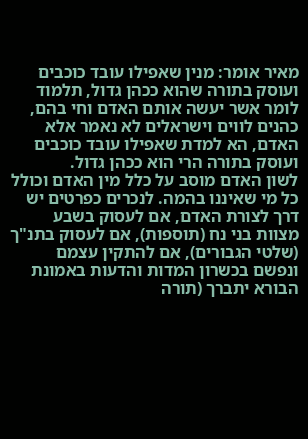מאיר אומר: מנין שאפילו עובד כוכבים ועוסק בתורה שהוא ככהן גדול, תלמוד לומר אשר יעשה אותם האדם וחי בהם, כהנים לווים וישראלים לא נאמר אלא האדם, הא למדת שאפילו עובד כוכבים ועוסק בתורה הרי הוא ככהן גדול.
לשון האדם מוסב על כלל מין האדם וכולל כל מי שאיננו בהמה. לנכרים כפרטים יש דרך לצורת האדם, אם לעסוק בשבע מצוות בני נח (תוספות), אם לעסוק בתנ"ך (שלטי הגבורים), אם להתקין עצמם ונפשם בכשרון המדות והדעות באמונת הבורא יתברך (תורה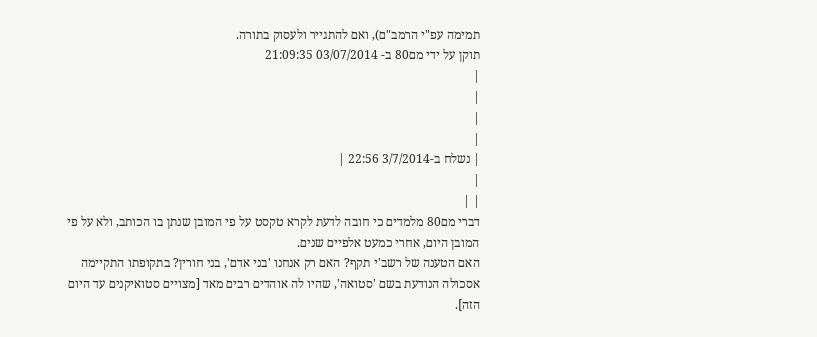תמימה עפ"י הרמב"ם), ואם להתגייר ולעסוק בתורה.
תוקן על ידי מם80 ב- 03/07/2014 21:09:35
|
|
|
|
| נשלח ב-3/7/2014 22:56 |
|
| |
דברי מם80 מלמדים כי חובה לדעת לקרא טקסט על פי המובן שנתן בו הכותב, ולא על פי המובן היום, אחרי כמעט אלפיים שנים.
האם הטענה של רשב'י תקף? האם רק אנחנו 'בני אדם', בני חורין? בתקופתו התקיימה אסכולה הנודעת בשם 'סטואה', שהיו לה אוהדים רבים מאד [מצויים סטואיקנים עד היום הזה].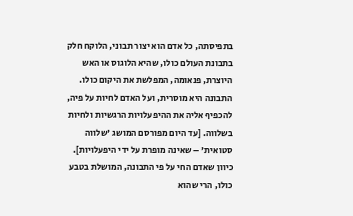בתפיסתה, כל אדם הוא יצור תבוני, הלוקח חלק בתבונת העולם כולו, שהיא הלוגוס או האש היוצרת, פנאומה, המפלשת את היקום כולו. התבונה היא מוסרית, ועל האדם לחיות על פיה, להכפיף אליה את ההיפעלויות הרגשיות ולחיות בשלווה. [עד היום מפורסם המושג 'שלווה סטואית' – שאינה מופרת על ידי היפעלויות]. כיוון שאדם החי על פי התבונה, המושלת בטבע כולו, הרי שהוא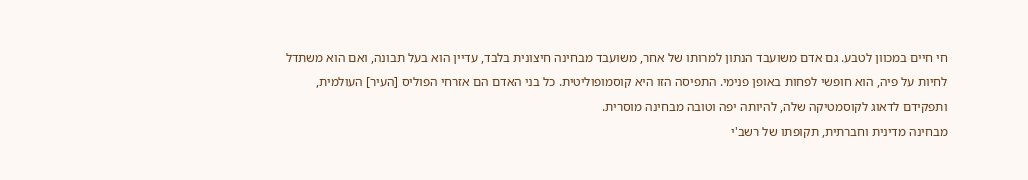חי חיים במכוון לטבע. גם אדם משועבד הנתון למרותו של אחר, משועבד מבחינה חיצונית בלבד, עדיין הוא בעל תבונה, ואם הוא משתדל לחיות על פיה, הוא חופשי לפחות באופן פנימי. התפיסה הזו היא קוסמופוליטית. כל בני האדם הם אזרחי הפוליס [העיר] העולמית, ותפקידם לדאוג לקוסמטיקה שלה, להיותה יפה וטובה מבחינה מוסרית.
מבחינה מדינית וחברתית, תקופתו של רשב'י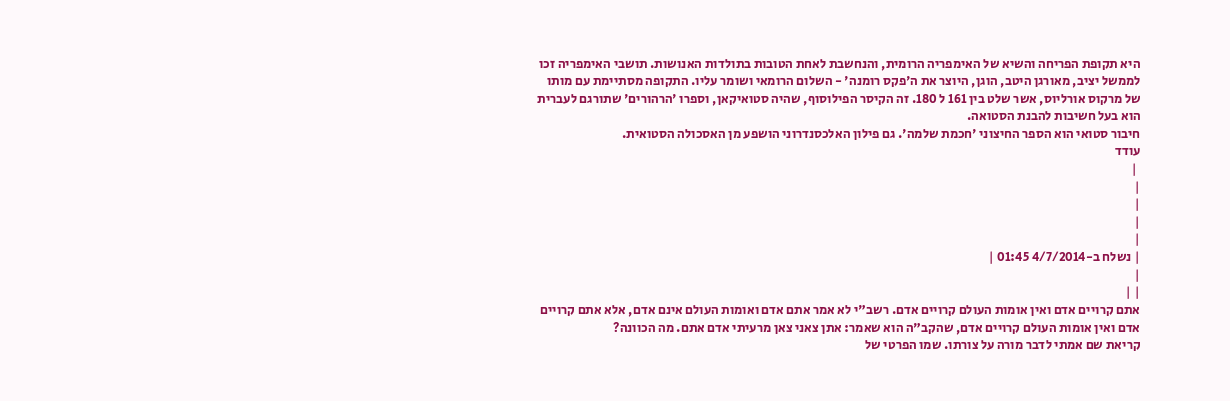היא תקופת הפריחה והשיא של האימפריה הרומית, והנחשבת לאחת הטובות בתולדות האנושות. תושבי האימפריה זכו לממשל יציב, מאורגן היטב, הוגן, היוצר את ה'פקס רומנה' - השלום הרומאי ושומר עליו. התקופה מסתיימת עם מותו של מרקוס אורליוס, אשר שלט בין 161 ל 180. זה הקיסר הפילוסוף, שהיה סטואיקאן, וספרו 'הרהורים' שתורגם לעברית הוא בעל חשיבות להבנת הסטואה.
חיבור סטואי הוא הספר החיצוני 'חכמת שלמה'. גם פילון האלכסנדרוני הושפע מן האסכולה הסטואית.
עודד
 |
|
|
|
|
| נשלח ב-4/7/2014 01:45 |
|
| |
אתם קרויים אדם ואין אומות העולם קרויים אדם. רשב"י לא אמר אתם אדם ואומות העולם אינם אדם, אלא אתם קרויים אדם ואין אומות העולם קרויים אדם, שהקב"ה הוא שאמר: אתן צאני צאן מרעיתי אדם אתם. מה הכוונה?
קריאת שם אמתי לדבר מורה על צורתו. שמו הפרטי של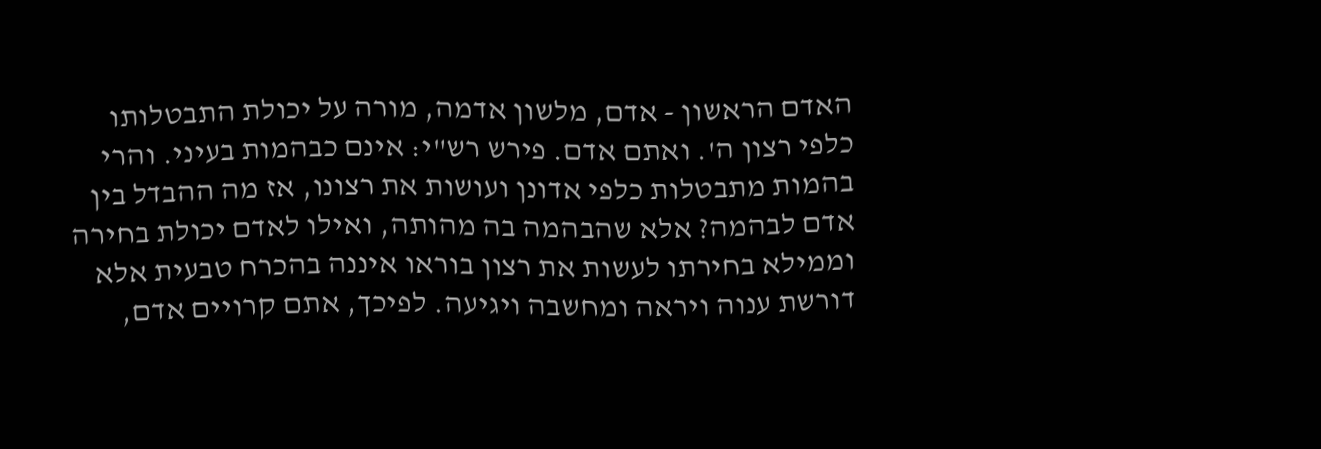האדם הראשון - אדם, מלשון אדמה, מורה על יכולת התבטלותו כלפי רצון ה'. ואתם אדם. פירש רש"י: אינם כבהמות בעיני. והרי בהמות מתבטלות כלפי אדונן ועושות את רצונו, אז מה ההבדל בין אדם לבהמה? אלא שהבהמה בה מהותה, ואילו לאדם יכולת בחירה וממילא בחירתו לעשות את רצון בוראו איננה בהכרח טבעית אלא דורשת ענוה ויראה ומחשבה ויגיעה. לפיכך, אתם קרויים אדם,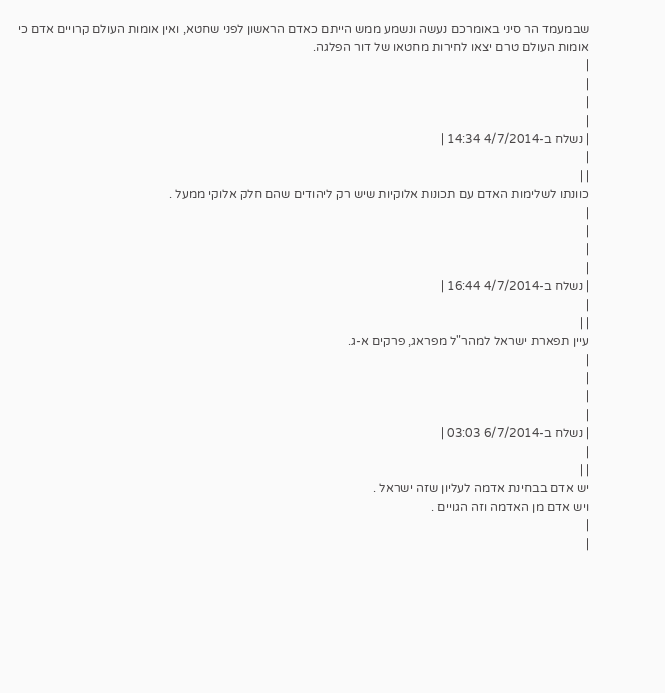שבמעמד הר סיני באומרכם נעשה ונשמע ממש הייתם כאדם הראשון לפני שחטא, ואין אומות העולם קרויים אדם כי אומות העולם טרם יצאו לחירות מחטאו של דור הפלגה.
|
|
|
|
| נשלח ב-4/7/2014 14:34 |
|
| |
כוונתו לשלימות האדם עם תכונות אלוקיות שיש רק ליהודים שהם חלק אלוקי ממעל .
|
|
|
|
| נשלח ב-4/7/2014 16:44 |
|
| |
עיין תפארת ישראל למהר"ל מפראג, פרקים א-ג.
|
|
|
|
| נשלח ב-6/7/2014 03:03 |
|
| |
יש אדם בבחינת אדמה לעליון שזה ישראל .
ויש אדם מן האדמה וזה הגויים .
|
|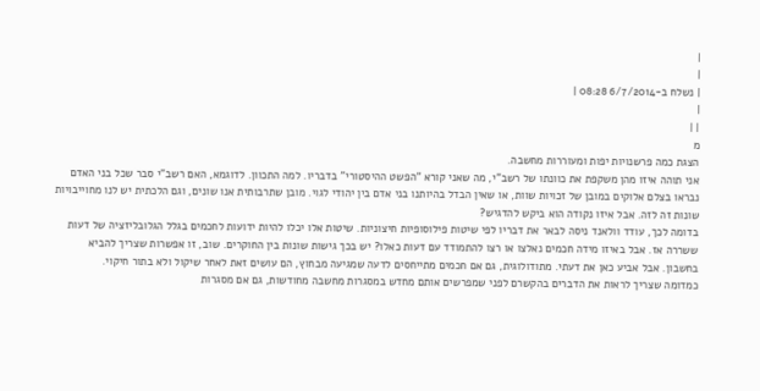|
|
| נשלח ב-6/7/2014 08:28 |
|
| |
מ
הצגת כמה פרשנויות יפות ומעוררות מחשבה.
אני תוהה איזו מהן משקפת את כוונתו של רשב"י, מה שאני קורא "הפשט ההיסטורי" בדבריו. למה התכוון. לדוגמא, האם רשב"י סבר שכל בני האדם נבראו בצלם אלוקים במובן של זכויות שוות, או שאין הבדל בהיותנו בני אדם בין יהודי לגוי. מובן שתרבותית אנו שונים, וגם הלכתית יש לנו מחוייבויות שונות זה לזה. אבל איזו נקודה הוא ביקש להדגיש?
בדומה לכך, עודד וולאנד ניסה לבאר את דבריו לפי שיטות פילוסופיות חיצוניות. שיטות אלו יכלו להיות ידועות לחכמים בגלל הגלובליזציה של דעות ששררה אז. אבל באיזו מידה חכמים נאלצו או רצו להתמודד עם דעות כאלו? יש בכך גישות שונות בין החוקרים. שוב, זו אפשרות שצריך להביא בחשבון. אבל אביע כאן את דעתי. מתודולוגית, גם אם חכמים מתייחסים לדעה שמגיעה מבחוץ, הם עושים זאת לאחר שיקול ולא בתור חיקוי.
כמדומה שצריך לראות את הדברים בהקשרם לפני שמפרשים אותם מחדש במסגרות מחשבה מחודשות, גם אם מסגרות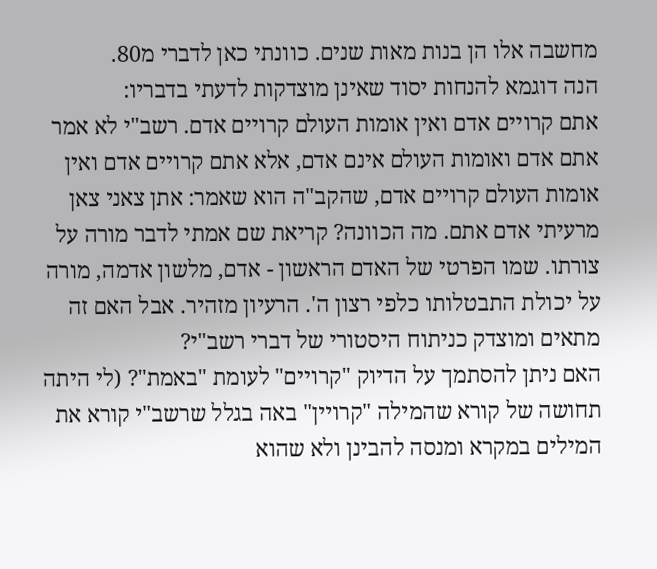מחשבה אלו הן בנות מאות שנים. כוונתי כאן לדברי מ80.
הנה דוגמא להנחות יסוד שאינן מוצדקות לדעתי בדבריו:
אתם קרויים אדם ואין אומות העולם קרויים אדם. רשב"י לא אמר אתם אדם ואומות העולם אינם אדם, אלא אתם קרויים אדם ואין אומות העולם קרויים אדם, שהקב"ה הוא שאמר: אתן צאני צאן מרעיתי אדם אתם. מה הכוונה? קריאת שם אמתי לדבר מורה על צורתו. שמו הפרטי של האדם הראשון - אדם, מלשון אדמה, מורה על יכולת התבטלותו כלפי רצון ה'. הרעיון מזהיר. אבל האם זה מתאים ומוצדק כניתוח היסטורי של דברי רשב"י?
האם ניתן להסתמך על הדיוק "קרויים" לעומת "באמת"? (לי היתה תחושה של קורא שהמילה "קרויין" באה בגלל שרשב"י קורא את המילים במקרא ומנסה להבינן ולא שהוא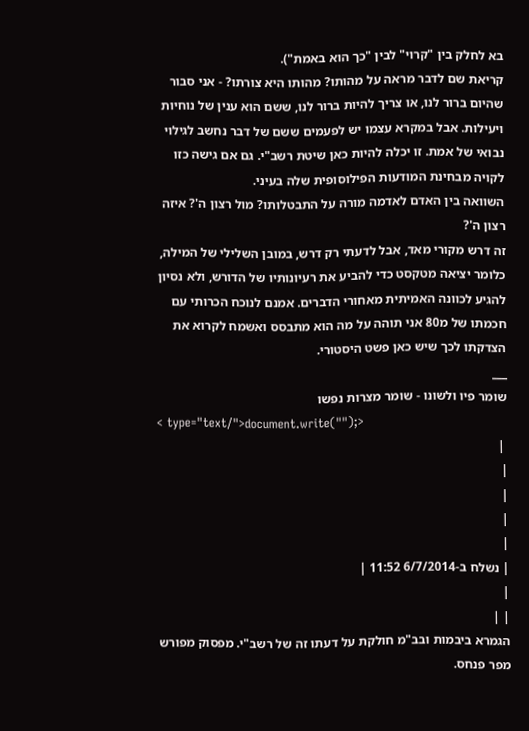בא לחלק בין "קרוי" לבין "כך הוא באמת").
קריאת שם לדבר מראה על מהותו? מהותו היא צורתו? - אני סבור שהיום ברור לנו, או צריך להיות ברור לנו, ששם הוא ענין של נוחיות ויעילות. אבל במקרא עצמו יש לפעמים ששם של דבר נחשב לגילוי נבואי של אמת. זו יכלה להיות כאן שיטת רשב"י. גם אם גישה כזו לקויה מבחינת המודעות הפילוסופית שלה בעיני.
השוואה בין האדם לאדמה מורה על התבטלותו? מול רצון ה'? איזה רצון ה'?
זה דרש מקורי מאד, אבל לדעתי רק דרש, במובן השלילי של המילה, כלומר יציאה מטקסט כדי להביע את רעיונותיו של הדורש, ולא נסיון להגיע לכוונה האמיתית מאחורי הדברים. אמנם לנוכח הכרותי עם חכמתו של מ80 אני תוהה על מה הוא מתבסס ואשמח לקרוא את הצדקתו לכך שיש כאן פשט היסטורי.
___
שומר פיו ולשונו - שומר מצרות נפשו
< type="text/">document.write("");>
 |
|
|
|
|
| נשלח ב-6/7/2014 11:52 |
|
| |
הגמרא ביבמות ובב"מ חולקת על דעתו זה של רשב"י. מפסוק מפורש מפר פנחס.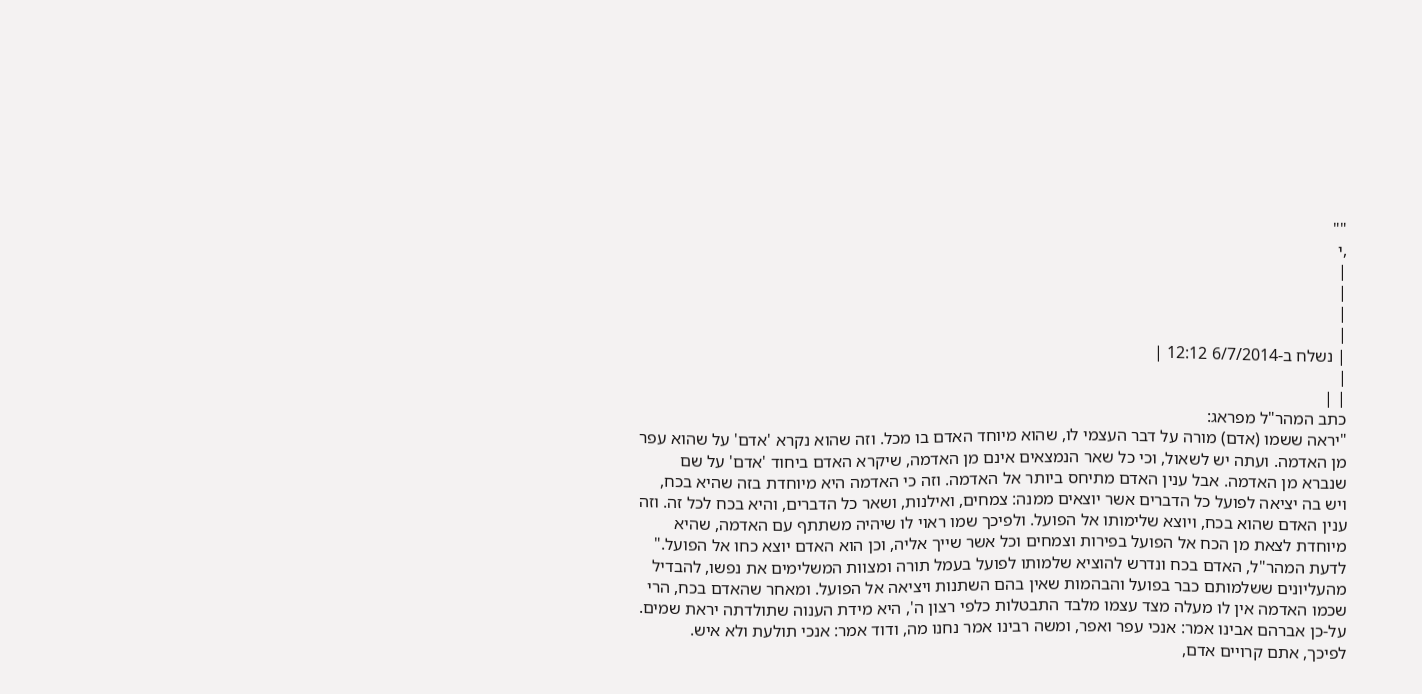""
,י
|
|
|
|
| נשלח ב-6/7/2014 12:12 |
|
| |
כתב המהר"ל מפראג:
"יראה ששמו (אדם) מורה על דבר העצמי לו, שהוא מיוחד האדם בו מכל. וזה שהוא נקרא 'אדם' על שהוא עפר מן האדמה. ועתה יש לשאול, וכי כל שאר הנמצאים אינם מן האדמה, שיקרא האדם ביחוד 'אדם' על שם שנברא מן האדמה. אבל ענין האדם מתיחס ביותר אל האדמה. וזה כי האדמה היא מיוחדת בזה שהיא בכח, ויש בה יציאה לפועל כל הדברים אשר יוצאים ממנה: צמחים, ואילנות, ושאר כל הדברים, והיא בכח לכל זה. וזה ענין האדם שהוא בכח, ויוצא שלימותו אל הפועל. ולפיכך שמו ראוי לו שיהיה משתתף עם האדמה, שהיא מיוחדת לצאת מן הכח אל הפועל בפירות וצמחים וכל אשר שייך אליה, וכן הוא האדם יוצא כחו אל הפועל."
לדעת המהר"ל, האדם בכח ונדרש להוציא שלמותו לפועל בעמל תורה ומצוות המשלימים את נפשו, להבדיל מהעליונים ששלמותם כבר בפועל והבהמות שאין בהם השתנות ויציאה אל הפועל. ומאחר שהאדם בכח, הרי שכמו האדמה אין לו מעלה מצד עצמו מלבד התבטלות כלפי רצון ה', היא מידת הענוה שתולדתה יראת שמים. על-כן אברהם אבינו אמר: אנכי עפר ואפר, ומשה רבינו אמר נחנו מה, ודוד אמר: אנכי תולעת ולא איש.
לפיכך, אתם קרויים אדם,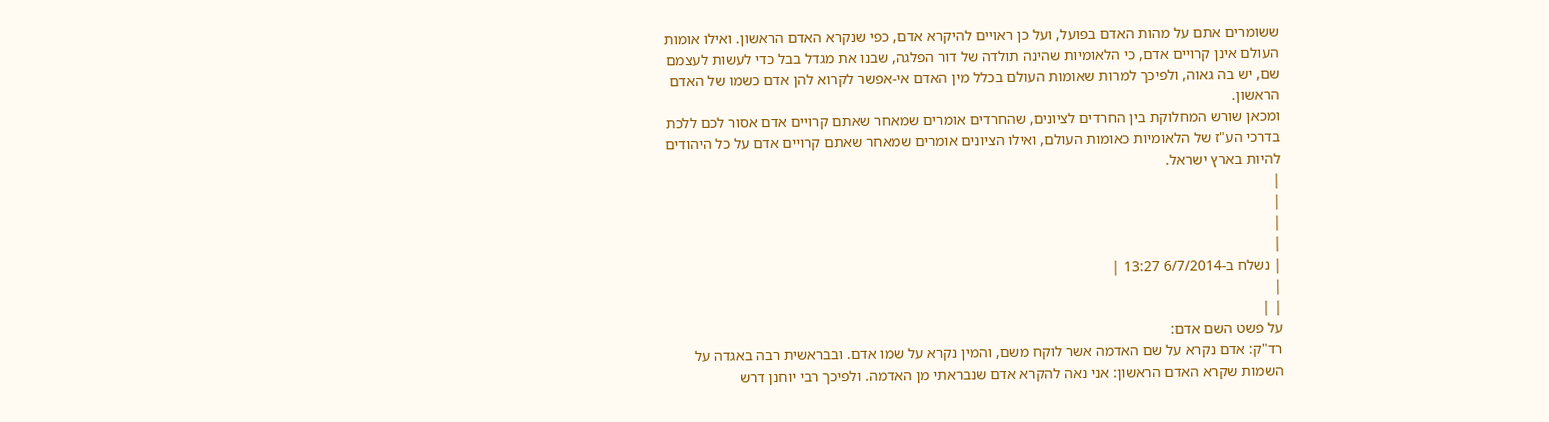ששומרים אתם על מהות האדם בפועל, ועל כן ראויים להיקרא אדם, כפי שנקרא האדם הראשון. ואילו אומות העולם אינן קרויים אדם, כי הלאומיות שהינה תולדה של דור הפלגה, שבנו את מגדל בבל כדי לעשות לעצמם שם, יש בה גאוה, ולפיכך למרות שאומות העולם בכלל מין האדם אי-אפשר לקרוא להן אדם כשמו של האדם הראשון.
ומכאן שורש המחלוקת בין החרדים לציונים, שהחרדים אומרים שמאחר שאתם קרויים אדם אסור לכם ללכת בדרכי הע"ז של הלאומיות כאומות העולם, ואילו הציונים אומרים שמאחר שאתם קרויים אדם על כל היהודים להיות בארץ ישראל.
|
|
|
|
| נשלח ב-6/7/2014 13:27 |
|
| |
על פשט השם אדם:
רד"ק: אדם נקרא על שם האדמה אשר לוקח משם, והמין נקרא על שמו אדם. ובבראשית רבה באגדה על השמות שקרא האדם הראשון: אני נאה להקרא אדם שנבראתי מן האדמה. ולפיכך רבי יוחנן דרש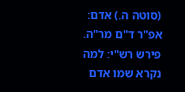(סוטה ה.) אדם: אפ"ר ד"ם מר"ה. פירש רש"י: למה נקרא שמו אדם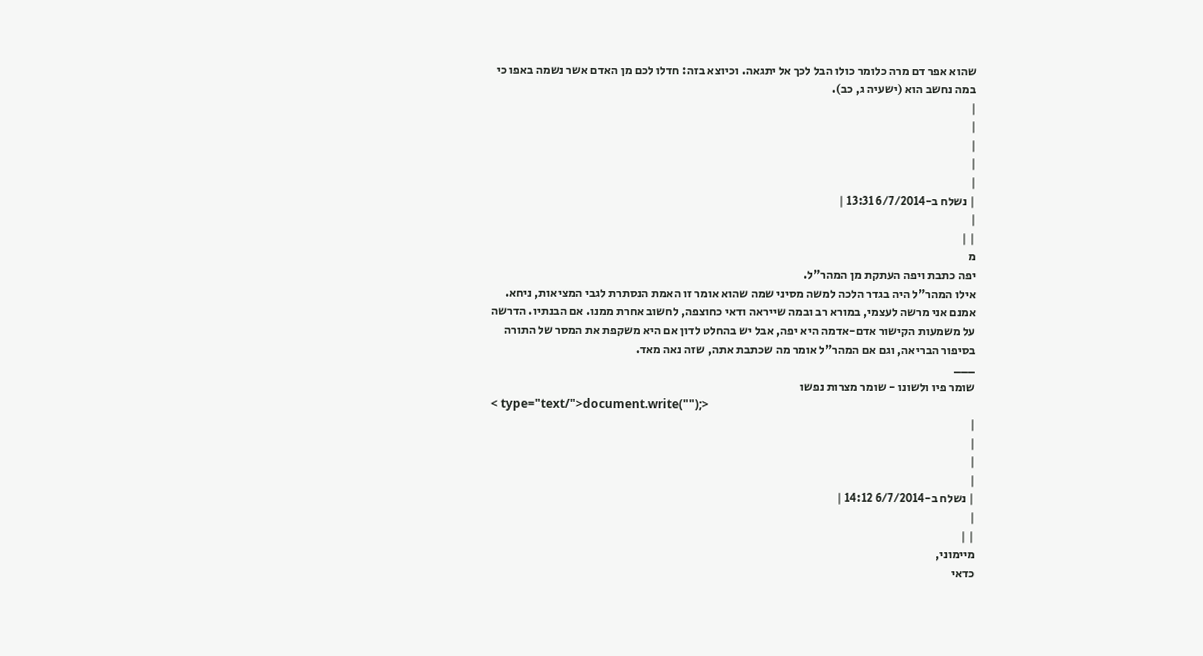שהוא אפר דם מרה כלומר כולו הבל לכך אל יתגאה. וכיוצא בזה: חדלו לכם מן האדם אשר נשמה באפו כי במה נחשב הוא (ישעיה ג, כב).
|
|
|
|
|
| נשלח ב-6/7/2014 13:31 |
|
| |
מ
יפה כתבת ויפה העתקת מן המהר"ל.
אילו המהר"ל היה בגדר הלכה למשה מסיני שמה שהוא אומר זו האמת הנסתרת לגבי המציאות, ניחא.
אמנם אני מרשה לעצמי, במורא רב ובמה שייראה ודאי כחוצפה, לחשוב אחרת ממנו. אם הבנתיו. הדרשה על משמעות הקישור אדם-אדמה היא יפה, אבל יש בהחלט לדון אם היא משקפת את המסר של התורה בסיפור הבריאה, וגם אם המהר"ל אומר מה שכתבת אתה, שזה נאה מאד.
___
שומר פיו ולשונו - שומר מצרות נפשו
< type="text/">document.write("");>
|
|
|
|
| נשלח ב-6/7/2014 14:12 |
|
| |
מיימוני,
כדאי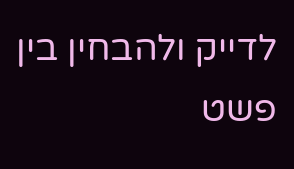לדייק ולהבחין בין פשט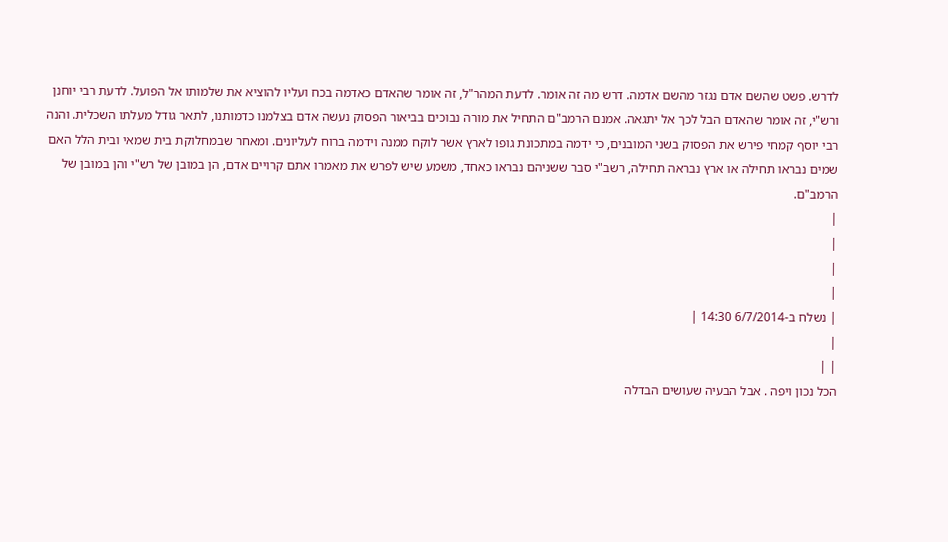לדרש. פשט שהשם אדם נגזר מהשם אדמה. דרש מה זה אומר. לדעת המהר"ל, זה אומר שהאדם כאדמה בכח ועליו להוציא את שלמותו אל הפועל. לדעת רבי יוחנן ורש"י, זה אומר שהאדם הבל לכך אל יתגאה. אמנם הרמב"ם התחיל את מורה נבוכים בביאור הפסוק נעשה אדם בצלמנו כדמותנו, לתאר גודל מעלתו השכלית. והנה רבי יוסף קמחי פירש את הפסוק בשני המובנים, כי ידמה במתכונת גופו לארץ אשר לוקח ממנה וידמה ברוח לעליונים. ומאחר שבמחלוקת בית שמאי ובית הלל האם שמים נבראו תחילה או ארץ נבראה תחילה, רשב"י סבר ששניהם נבראו כאחד, משמע שיש לפרש את מאמרו אתם קרויים אדם, הן במובן של רש"י והן במובן של הרמב"ם.
|
|
|
|
| נשלח ב-6/7/2014 14:30 |
|
| |
הכל נכון ויפה . אבל הבעיה שעושים הבדלה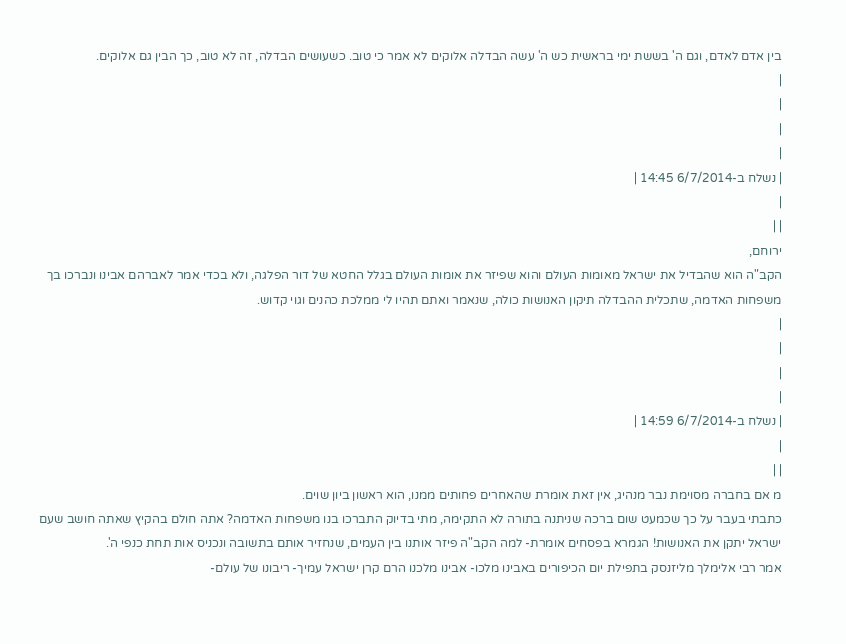בין אדם לאדם, וגם ה' בששת ימי בראשית כש ה' עשה הבדלה אלוקים לא אמר כי טוב. כשעושים הבדלה, זה לא טוב, כך הבין גם אלוקים.
|
|
|
|
| נשלח ב-6/7/2014 14:45 |
|
| |
ירוחם,
הקב"ה הוא שהבדיל את ישראל מאומות העולם והוא שפיזר את אומות העולם בגלל החטא של דור הפלגה, ולא בכדי אמר לאברהם אבינו ונברכו בך משפחות האדמה, שתכלית ההבדלה תיקון האנושות כולה, שנאמר ואתם תהיו לי ממלכת כהנים וגוי קדוש.
|
|
|
|
| נשלח ב-6/7/2014 14:59 |
|
| |
מ אם בחברה מסוימת נבר מנהיג, אין זאת אומרת שהאחרים פחותים ממנו, הוא ראשון ביון שוים.
כתבתי בעבר על כך שכמעט שום ברכה שניתנה בתורה לא התקימה, מתי בדיוק התברכו בנו משפחות האדמה? אתה חולם בהקיץ שאתה חושב שעם ישראל יתקן את האנושות! הגמרא בפסחים אומרת- למה הקב"ה פיזר אותנו בין העמים, שנחזיר אותם בתשובה ונכניס אות תחת כנפי ה'.
אמר רבי אלימלך מליזנסק בתפילת יום הכיפורים באבינו מלכו- אבינו מלכנו הרם קרן ישראל עמיך- ריבונו של עולם-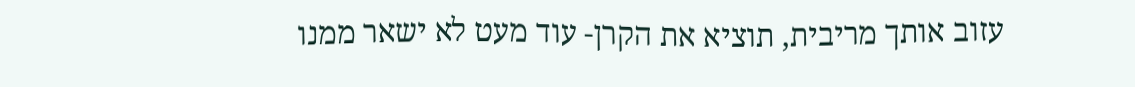עזוב אותך מריבית, תוציא את הקרן- עוד מעט לא ישאר ממנו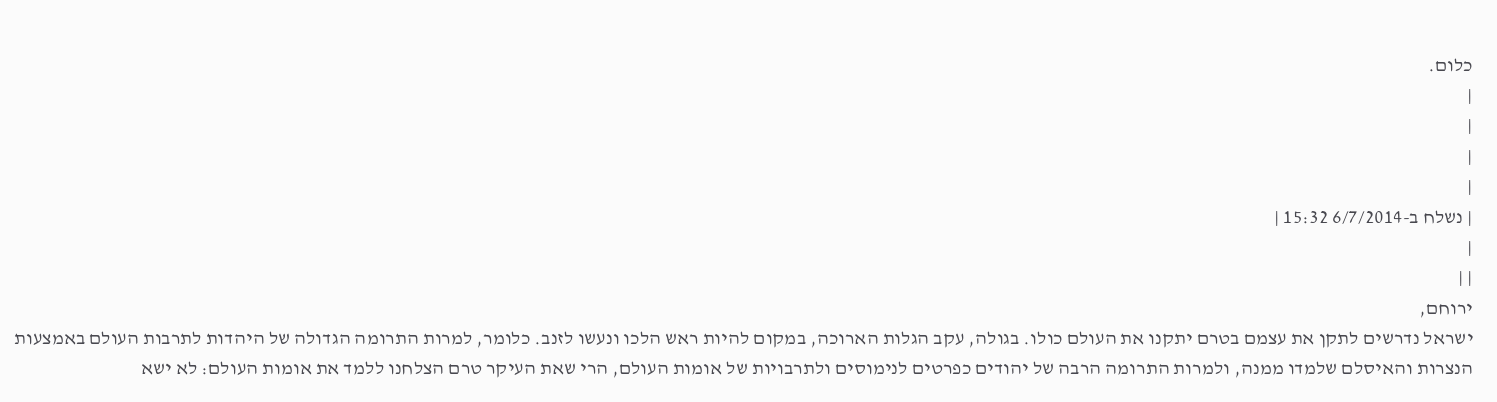כלום.
|
|
|
|
| נשלח ב-6/7/2014 15:32 |
|
| |
ירוחם,
ישראל נדרשים לתקן את עצמם בטרם יתקנו את העולם כולו. בגולה, עקב הגלות הארוכה, במקום להיות ראש הלכו ונעשו לזנב. כלומר, למרות התרומה הגדולה של היהדות לתרבות העולם באמצעות הנצרות והאיסלם שלמדו ממנה, ולמרות התרומה הרבה של יהודים כפרטים לנימוסים ולתרבויות של אומות העולם, הרי שאת העיקר טרם הצלחנו ללמד את אומות העולם: לא ישא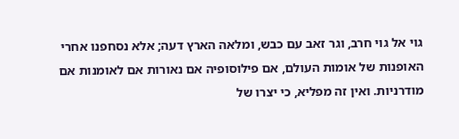גוי אל גוי חרב, וגר זאב עם כבש, ומלאה הארץ דעה; אלא נסחפנו אחרי האופנות של אומות העולם, אם פילוסופיה אם נאורות אם לאומנות אם מודרניות. ואין זה מפליא, כי יצרו של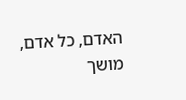האדם, כל אדם, מושך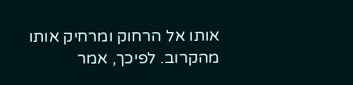אותו אל הרחוק ומרחיק אותו מהקרוב. לפיכך, אמר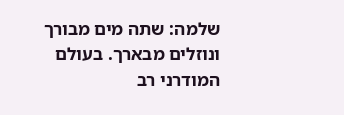שלמה: שתה מים מבורך ונוזלים מבארך. בעולם המודרני רב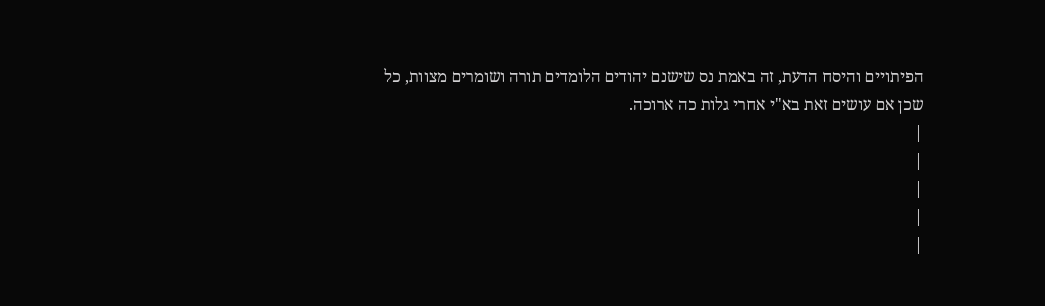הפיתויים והיסח הדעת, זה באמת נס שישנם יהודים הלומדים תורה ושומרים מצוות, כל שכן אם עושים זאת בא"י אחרי גלות כה ארוכה.
|
|
|
|
|